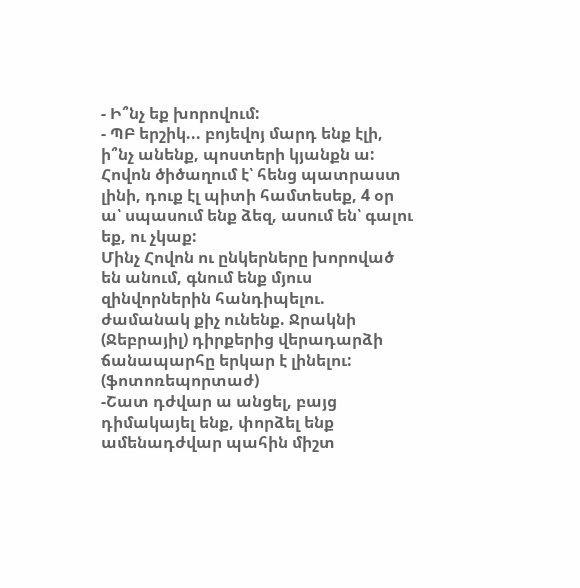- Ի՞նչ եք խորովում:
- ՊԲ երշիկ... բոյեվոյ մարդ ենք էլի, ի՞նչ անենք, պոստերի կյանքն ա:
Հովոն ծիծաղում է՝ հենց պատրաստ լինի, դուք էլ պիտի համտեսեք, 4 օր ա՝ սպասում ենք ձեզ, ասում են՝ գալու եք, ու չկաք:
Մինչ Հովոն ու ընկերները խորոված են անում, գնում ենք մյուս զինվորներին հանդիպելու. ժամանակ քիչ ունենք. Ջրակնի (Ջեբրայիլ) դիրքերից վերադարձի ճանապարհը երկար է լինելու: (ֆոտոռեպորտաժ)
-Շատ դժվար ա անցել, բայց դիմակայել ենք, փորձել ենք ամենադժվար պահին միշտ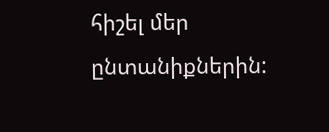հիշել մեր ընտանիքներին: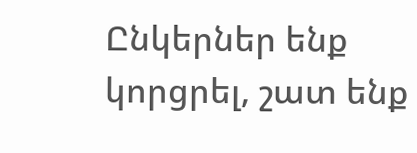Ընկերներ ենք կորցրել, շատ ենք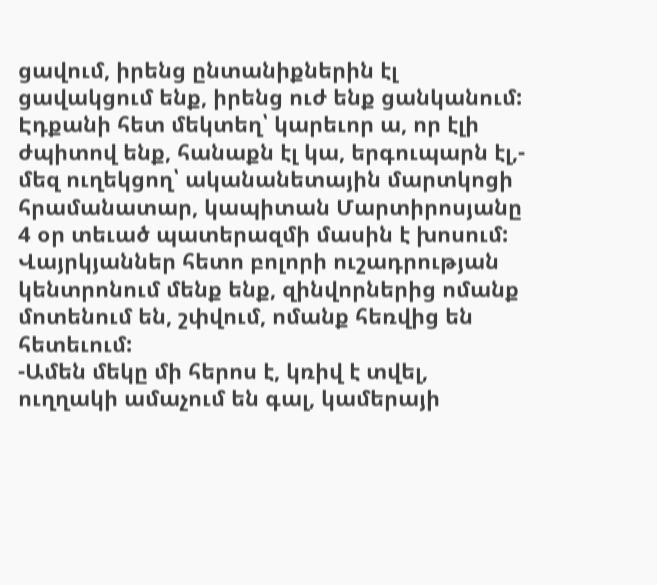ցավում, իրենց ընտանիքներին էլ ցավակցում ենք, իրենց ուժ ենք ցանկանում: Էդքանի հետ մեկտեղ՝ կարեւոր ա, որ էլի ժպիտով ենք, հանաքն էլ կա, երգուպարն էլ,- մեզ ուղեկցող՝ ականանետային մարտկոցի հրամանատար, կապիտան Մարտիրոսյանը 4 օր տեւած պատերազմի մասին է խոսում:
Վայրկյաններ հետո բոլորի ուշադրության կենտրոնում մենք ենք, զինվորներից ոմանք մոտենում են, շփվում, ոմանք հեռվից են հետեւում:
-Ամեն մեկը մի հերոս է, կռիվ է տվել, ուղղակի ամաչում են գալ, կամերայի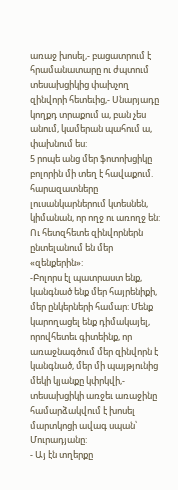առաջ խոսել,- բացատրում է հրամանատարը ու ժպտում տեսախցիկից փախչող զինվորի հետեւից,- Սնարյադը կողքդ տրաքում ա, բան չես անում, կամերան պահում ա, փախնում ես:
5 րոպե անց մեր ֆոտոխցիկը բոլորին մի տեղ է հավաքում. հարազատները լուսանկարներում կտեսնեն, կիմանան, որ ողջ ու առողջ են: Ու հետզհետե զինվորներն ընտելանում են մեր «զենքերին»:
-Բոլորս էլ պատրաստ ենք, կանգնած ենք մեր հայրենիքի, մեր ընկերների համար: Մենք կարողացել ենք դիմակայել, որովհետեւ գիտեինք, որ առաջնագծում մեր զինվորն է կանգնած, մեր մի պայթյունից մեկի կյանքը կփրկվի,- տեսախցիկի առջեւ առաջինը համարձակվում է խոսել մարտկոցի ավագ սպան՝ Մուրադյանը:
- Այ էն տղերքը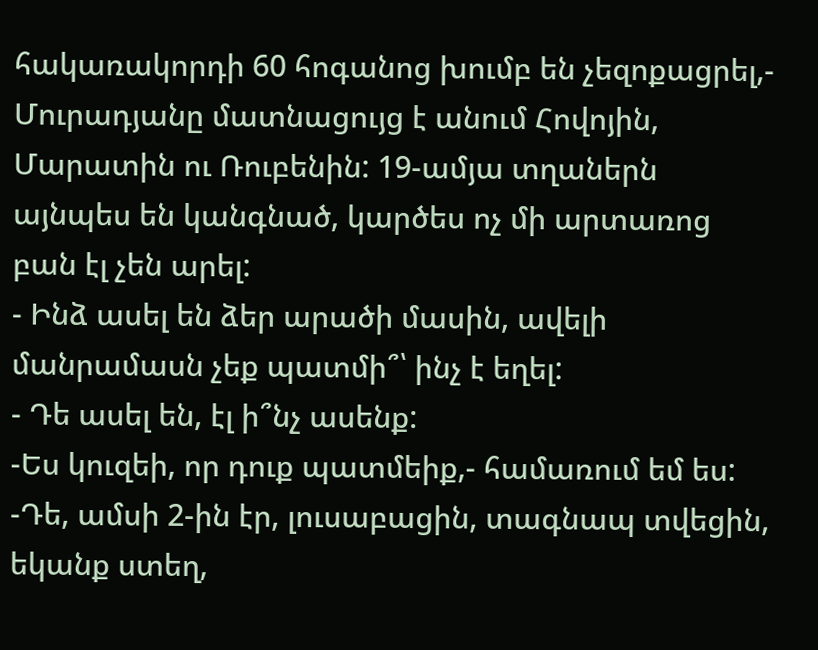հակառակորդի 60 հոգանոց խումբ են չեզոքացրել,- Մուրադյանը մատնացույց է անում Հովոյին, Մարատին ու Ռուբենին: 19-ամյա տղաներն այնպես են կանգնած, կարծես ոչ մի արտառոց բան էլ չեն արել:
- Ինձ ասել են ձեր արածի մասին, ավելի մանրամասն չեք պատմի՞՝ ինչ է եղել:
- Դե ասել են, էլ ի՞նչ ասենք:
-Ես կուզեի, որ դուք պատմեիք,- համառում եմ ես:
-Դե, ամսի 2-ին էր, լուսաբացին, տագնապ տվեցին, եկանք ստեղ,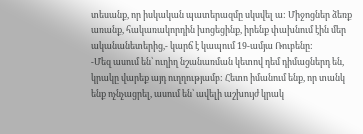տեսանք, որ իսկական պատերազմը սկսվել ա: Միջոցներ ձեռք առանք, հակառակորդին խոցեցինք, իրենք փախնում էին մեր ականանետերից,- կարճ է կապում 19-ամյա Ռուբենը:
-Մեզ ասում են՝ ուղիղ նշանառման կետով դեմ դիմացներդ են, կրակը վարեք այդ ուղղությամբ: Հետո իմանում ենք, որ տանկ ենք ոչնչացրել, ասում են՝ ավելի աշխույժ կրակ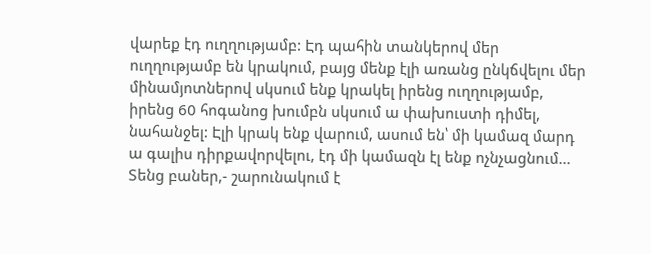վարեք էդ ուղղությամբ: Էդ պահին տանկերով մեր ուղղությամբ են կրակում, բայց մենք էլի առանց ընկճվելու մեր մինամյոտներով սկսում ենք կրակել իրենց ուղղությամբ, իրենց 60 հոգանոց խումբն սկսում ա փախուստի դիմել, նահանջել: Էլի կրակ ենք վարում, ասում են՝ մի կամազ մարդ ա գալիս դիրքավորվելու, էդ մի կամազն էլ ենք ոչնչացնում... Տենց բաներ,- շարունակում է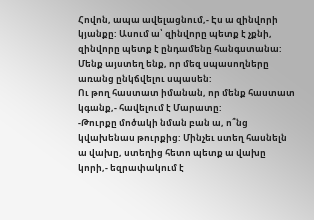Հովոն, ապա ավելացնում,- Էս ա զինվորի կյանքը: Ասում ա՝ զինվորը պետք է չքնի, զինվորը պետք է ընդամենը հանգստանա: Մենք այստեղ ենք, որ մեզ սպասողները առանց ընկճվելու սպասեն:
Ու թող հաստատ իմանան, որ մենք հաստատ կգանք,- հավելում է Մարատը:
-Թուրքը մոծակի նման բան ա, ո՞նց կվախենաս թուրքից: Մինչեւ ստեղ հասնելն ա վախը, ստեղից հետո պետք ա վախը կորի,- եզրափակում է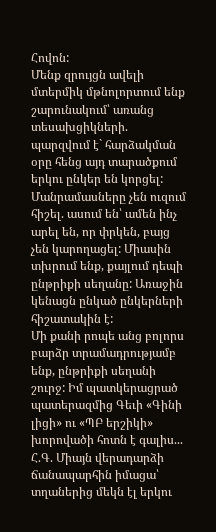Հովոն:
Մենք զրույցն ավելի մտերմիկ մթնոլորտում ենք շարունակում՝ առանց տեսախցիկների. պարզվում է` հարձակման օրը հենց այդ տարածքում երկու ընկեր են կորցել: Մանրամասները չեն ուզում հիշել. ասում են՝ ամեն ինչ արել են, որ փրկեն, բայց չեն կարողացել: Միասին տխրում ենք, քայլում դեպի ընթրիքի սեղանը: Առաջին կենացն ընկած ընկերների հիշատակին է:
Մի քանի րոպե անց բոլորս բարձր տրամադրությամբ ենք, ընթրիքի սեղանի շուրջ: Իմ պատկերացրած պատերազմից Գեւի «Գինի լիցի» ու «ՊԲ երշիկի» խորովածի հոտն է գալիս...
Հ.Գ. Միայն վերադարձի ճանապարհին իմացա՝ տղաներից մեկն էլ երկու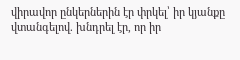վիրավոր ընկերներին էր փրկել՝ իր կյանքը վտանգելով. խնդրել էր, որ իր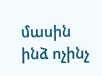մասին ինձ ոչինչ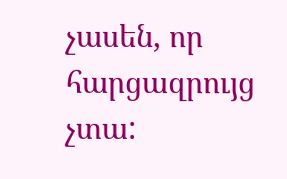չասեն, որ հարցազրույց չտա: